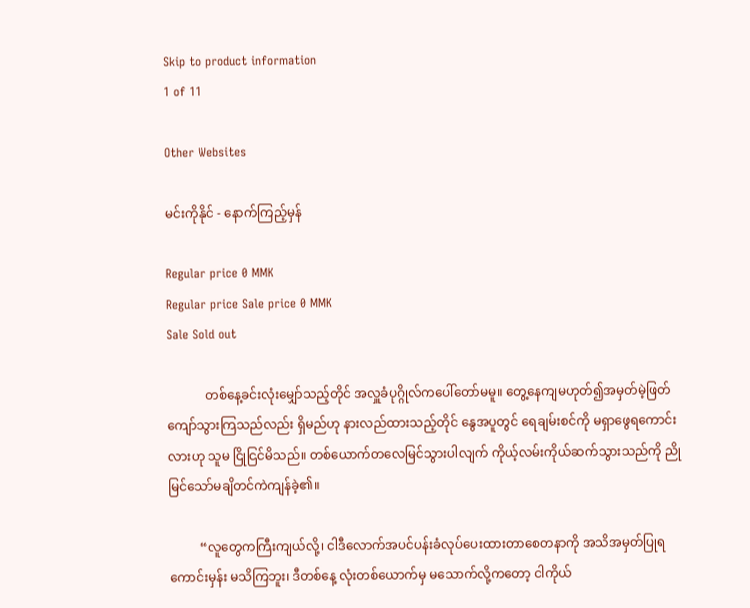Skip to product information
1 of 11

Other Websites

မင်းကိုနိုင် - နောက်ကြည့်မှန်

Regular price 0 MMK
Regular price Sale price 0 MMK
Sale Sold out

            တစ်နေ့ခင်းလုံးမျှော်သည့်တိုင် အလှူခံပုဂ္ဂိုလ်ကပေါ်တော်မမူ။ တွေ့နေကျမဟုတ်၍အမှတ်မဲ့ဖြတ်ကျော်သွားကြသည်လည်း ရှိမည်ဟု နားလည်ထားသည့်တိုင် နွေအပူတွင် ရေချမ်းစင်ကို မရှာဖွေရကောင်း လားဟု သူမ ငြိုငြင်မိသည်။ တစ်ယောက်တလေမြင်သွားပါလျက် ကိုယ့်လမ်းကိုယ်ဆက်သွားသည်ကို ညိုမြင်သော်မချိတင်ကဲကျန်ခဲ့၏။

          “လူတွေကကြီးကျယ်လို့၊ ငါဒီလောက်အပင်ပန်းခံလုပ်ပေးထားတာစေတနာကို အသိအမှတ်ပြုရကောင်းမှန်း မသိကြဘူး၊ ဒီတစ်နေ့ လုံးတစ်ယောက်မှ မသောက်လို့ကတော့ ငါကိုယ်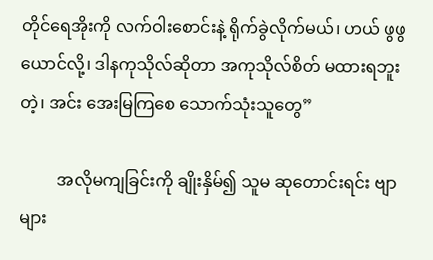တိုင်ရေအိုးကို လက်ဝါးစောင်းနဲ့ ရိုက်ခွဲလိုက်မယ်၊ ဟယ် ဖွဖွ ယောင်လို့၊ ဒါနကုသိုလ်ဆိုတာ အကုသိုလ်စိတ် မထားရဘူးတဲ့၊ အင်း အေးမြကြစေ သောက်သုံးသူတွေ”

         အလိုမကျခြင်းကို ချိုးနှိမ်၍ သူမ ဆုတောင်းရင်း ဗျာများ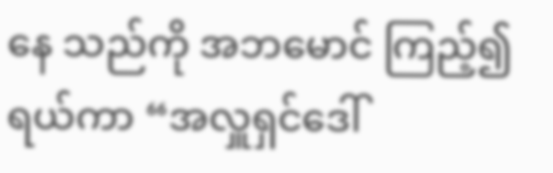နေ သည်ကို အဘမောင် ကြည့်၍ရယ်ကာ “အလှူရှင်ဒေါ်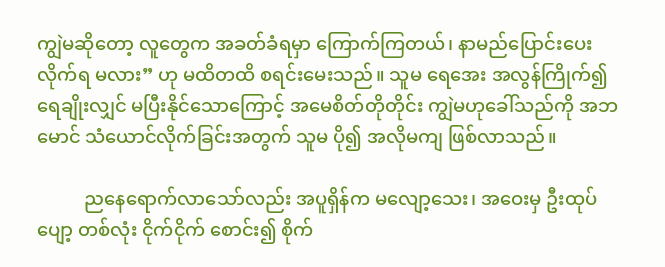ကျွဲမဆိုတော့ လူတွေက အခတ်ခံရမှာ ကြောက်ကြတယ်၊ နာမည်ပြောင်းပေးလိုက်ရ မလား” ဟု မထိတထိ စရင်းမေးသည်။ သူမ ရေအေး အလွန်ကြိုက်၍ ရေချိုးလျှင် မပြီးနိုင်သောကြောင့် အမေစိတ်တိုတိုင်း ကျွဲမဟုခေါ်သည်ကို အဘမောင် သံယောင်လိုက်ခြင်းအတွက် သူမ ပို၍ အလိုမကျ ဖြစ်လာသည်။

          ညနေရောက်လာသော်လည်း အပူရှိန်က မလျော့သေး၊ အဝေးမှ ဦးထုပ်ပျော့ တစ်လုံး ငိုက်ငိုက် စောင်း၍ စိုက်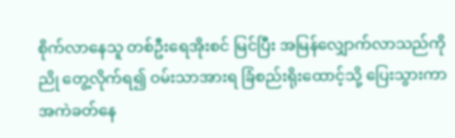စိုက်လာနေသူ တစ်ဦးရေအိုးစင် မြင်ပြီး အမြန်လျှောက်လာသည်ကို ညို တွေ့လိုက်ရ၍ ဝမ်းသာအားရ ခြံစည်းရိုးထောင့်သို့ ပြေးသွားကာ အကဲခတ်နေ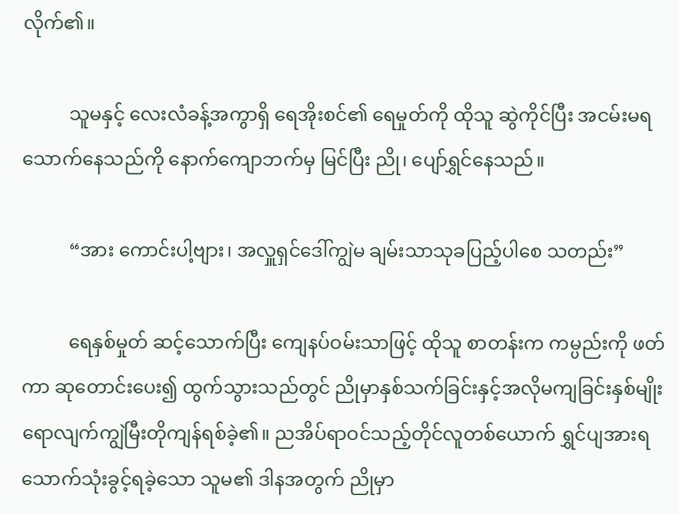လိုက်၏။

          သူမနှင့် လေးလံခန့်အကွာရှိ ရေအိုးစင်၏ ရေမှုတ်ကို ထိုသူ ဆွဲကိုင်ပြီး အငမ်းမရ သောက်နေသည်ကို နောက်ကျောဘက်မှ မြင်ပြီး ညို၊ ပျော်ရွှင်နေသည်။

          “အား ကောင်းပါ့ဗျား၊ အလှူရှင်ဒေါ်ကျွဲမ ချမ်းသာသုခပြည့်ပါစေ သတည်း”

          ရေနှစ်မှုတ် ဆင့်သောက်ပြီး ကျေနပ်ဝမ်းသာဖြင့် ထိုသူ စာတန်းက ကမ္ပည်းကို ဖတ်ကာ ဆုတောင်းပေး၍ ထွက်သွားသည်တွင် ညိုမှာနှစ်သက်ခြင်းနှင့်အလိုမကျခြင်းနှစ်မျိုးရောလျက်ကျွဲမြီးတိုကျန်ရစ်ခဲ့၏။ ညအိပ်ရာဝင်သည့်တိုင်လူတစ်ယောက် ရွှင်ပျအားရသောက်သုံးခွင့်ရခဲ့သော သူမ၏ ဒါနအတွက် ညိုမှာ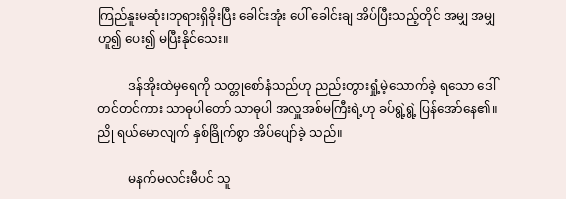ကြည်နူးမဆုံး၊ဘုရားရှိခိုးပြီး ခေါင်းအုံး ပေါ် ခေါင်းချ အိပ်ပြီးသည့်တိုင် အမျှ အမျှဟူ၍ ပေး၍ မပြီးနိုင်သေး။

          ဒန်အိုးထဲမှရေကို သတ္တုစော်နံသည်ဟု ညည်းတွားရှုံ့မဲ့သောက်ခဲ့ ရသော ဒေါ်တင်တင်ကား သာဓုပါတော် သာဓုပါ အလှူအစ်မကြီးရဲ့ဟု ခပ်ရွဲ့ရွဲ့ ပြန်အော်နေ၏။ ညို ရယ်မောလျက် နှစ်ခြိုက်စွာ အိပ်ပျော်ခဲ့ သည်။

          မနက်မလင်းမီပင် သူ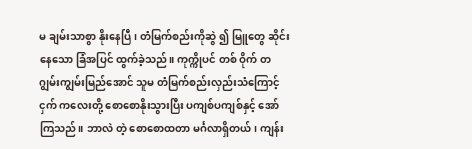မ ချမ်းသာစွာ နိုးနေပြီ၊ တံမြက်စည်းကိုဆွဲ ၍ မြူတွေ ဆိုင်းနေသော ခြံအပြင် ထွက်ခဲ့သည်။ ကုက္ကိုပင် တစ် ဝိုက် တဂျွမ်းကျွမ်းမြည်အောင် သူမ တံမြက်စည်းလှည်းသံကြောင့် ငှက် ကလေးတို့ စောစောနိုးသွားပြီး ပကျစ်ပကျစ်နှင့် အော်ကြသည်။ ဘာလဲ တဲ့ စောစောထတာ မင်္ဂလာရှိတယ်၊ ကျန်း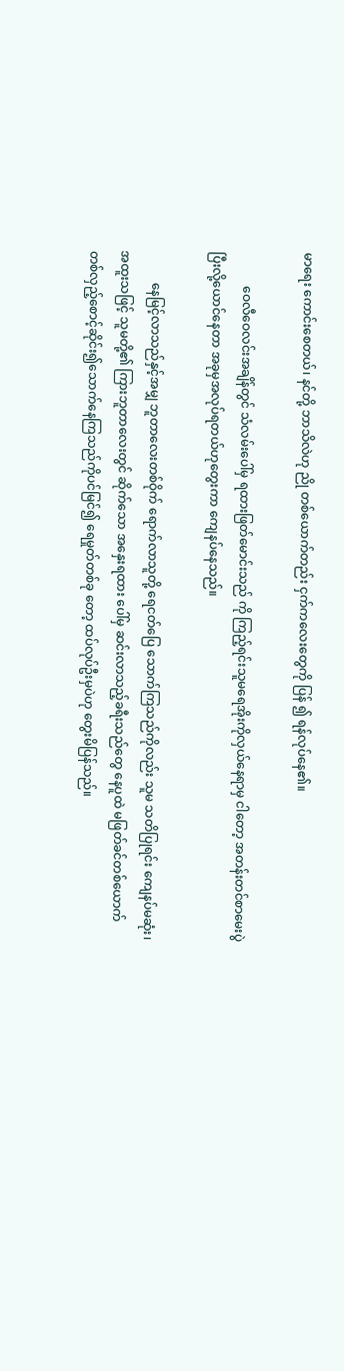မာရေး ကောင်းစေတယ်၊ နင်တို့ ဘာသိလဲဟု ညို တစ်ယောက်တည်း ငှက်ကလေးတွေကို ပြန် ၍ ရန်လုပ်နေ၏။

           ဝေလီဝေလင်းအချိန်တွင် သံလမ်းပေါ်မှ ရထားဖြတ်မောင်းသည် ကို ကြည့်ရင်းသူမရေအိုးကိုလှယ်နေရာမှ ငါတော့ အတန်းတင်စာမေးပွဲ ပြီးလို့ယောင်နေတာ အခုမှအလုပ်ရတယ်ဟုတွေးကာ ကျေနပ်နေသည်။

          နေမြင့်လာသည်နှင့်အမျှ ဘူတာလေးတစ်ဝိုက် ရောက်လာသူတို့ ရေငတ်ပြေ သောက်ကြသည်ကိုလည်း သူမ သတိပြုရင်း ကျေနပ်မဆုံး၊ အထူးသဖြင့် သူမတို့၏ ကြားဘူတာလေးတွင် ဆိုက်သော အနှေးရထား ပေါ်မှ ဆင်းလာသည့်ခရီးသည်တွေ နေပူထဲ မဖြတ်ခင်တစ်ယောက်တစ်လှည့်စောင့်ဆိုင်း၍သောက်နေကြသည်ကိုပင်မြင်၍ ရေမှုတ်တစ်ခု တော့ ထပ်လုပ်ဦးမှပဲဟု တွေးမိပြန်သည်။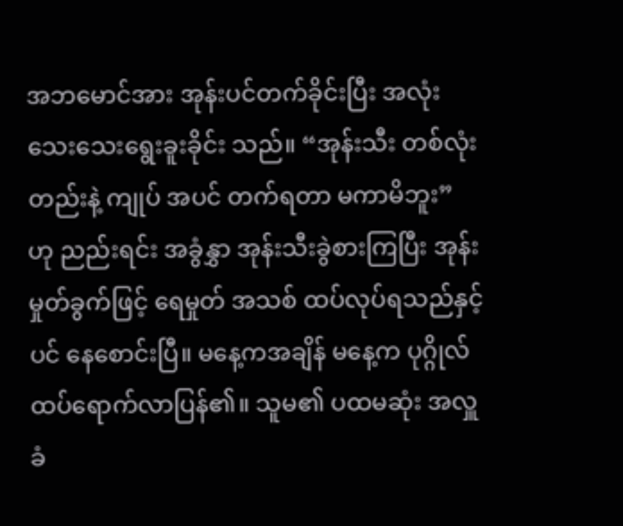အဘမောင်အား အုန်းပင်တက်ခိုင်းပြီး အလုံးသေးသေးရွေးခူးခိုင်း သည်။ “အုန်းသီး တစ်လုံးတည်းနဲ့ ကျုပ် အပင် တက်ရတာ မကာမိဘူး” ဟု ညည်းရင်း အခွံနွှာ အုန်းသီးခွဲစားကြပြီး အုန်းမှုတ်ခွက်ဖြင့် ရေမှုတ် အသစ် ထပ်လုပ်ရသည်နှင့်ပင် နေစောင်းပြီ။ မနေ့ကအချိန် မနေ့က ပုဂ္ဂိုလ်ထပ်ရောက်လာပြန်၏။ သူမ၏ ပထမဆုံး အလှူခံ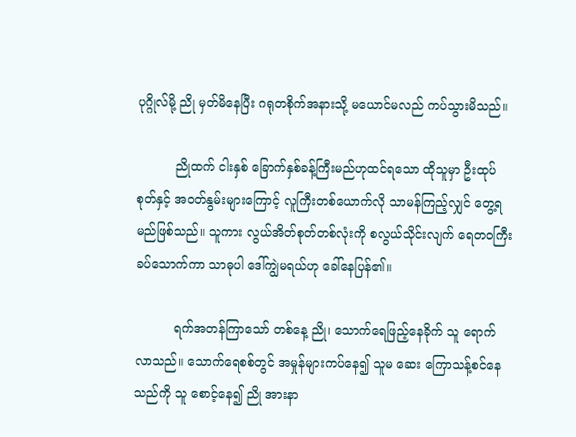ပုဂ္ဂိုလ်မို့ ညို မှတ်မိနေပြီး ဂရုတစိုက်အနားသို့ မယောင်မလည် ကပ်သွားမိသည်။

          ညိုထက် ငါးနှစ် ခြောက်နှစ်ခန့်ကြီးမည်ဟုထင်ရသော ထိုသူမှာ ဦးထုပ်စုတ်နှင့် အဝတ်နွမ်းများကြောင့် လူကြီးတစ်ယောက်လို သာမန်ကြည့်လျှင် တွေ့ရမည်ဖြစ်သည်။ သူကား လွယ်အိတ်စုတ်တစ်လုံးကို စလွယ်သိုင်းလျက် ရေတဝကြီးခပ်သောက်ကာ သာဓုပါ ဒေါ်ကျွဲမရယ်ဟု ခေါ်နေပြန်၏။

          ရက်အတန်ကြာသော် တစ်နေ့ ညို၊ သောက်ရေဖြည့်နေခိုက် သူ ရောက်လာသည်။ သောက်ရေစစ်တွင် အမှုန်များကပ်နေ၍ သူမ ဆေး ကြောသန့်စင်နေသည်ကို သူ စောင့်နေ၍ ညို အားနာ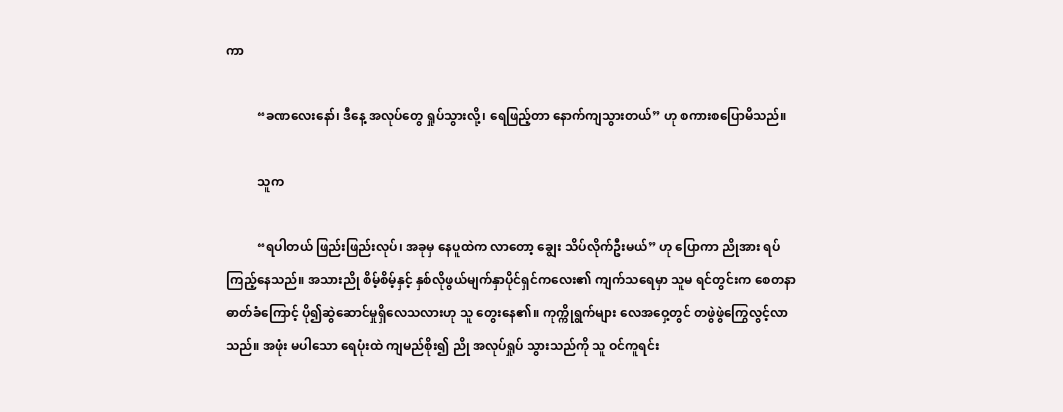ကာ

          “ခဏလေးနော်၊ ဒီနေ့ အလုပ်တွေ ရှုပ်သွားလို့၊ ရေဖြည့်တာ နောက်ကျသွားတယ်” ဟု စကားစပြောမိသည်။

          သူက

          “ရပါတယ် ဖြည်းဖြည်းလုပ်၊ အခုမှ နေပူထဲက လာတော့ ချွေး သိပ်လိုက်ဦးမယ်” ဟု ပြောကာ ညိုအား ရပ်ကြည့်နေသည်။ အသားညို စိမ့်စိမ့်နှင့် နှစ်လိုဖွယ်မျက်နှာပိုင်ရှင်ကလေး၏ ကျက်သရေမှာ သူမ ရင်တွင်းက စေတနာဓာတ်ခံကြောင့် ပို၍ဆွဲဆောင်မှုရှိလေသလားဟု သူ တွေးနေ၏။ ကုက္ကိုရွက်များ လေအဝှေ့တွင် တဖွဲဖွဲကြွေလွင့်လာသည်။ အဖုံး မပါသော ရေပုံးထဲ ကျမည်စိုး၍ ညို အလုပ်ရှုပ် သွားသည်ကို သူ ဝင်ကူရင်း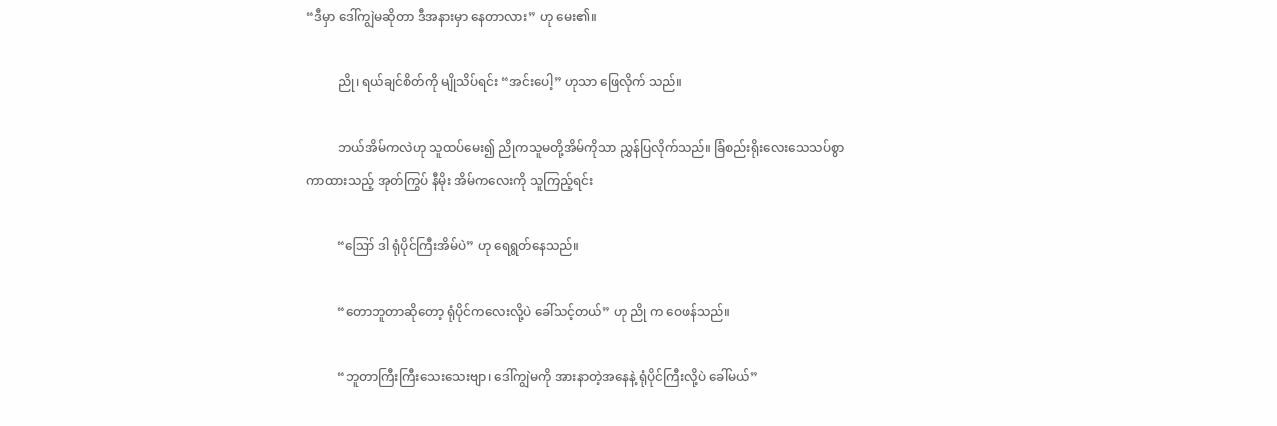“ဒီမှာ ဒေါ်ကျွဲမဆိုတာ ဒီအနားမှာ နေတာလား” ဟု မေး၏။

          ညို၊ ရယ်ချင်စိတ်ကို မျိုသိပ်ရင်း “အင်းပေါ့” ဟုသာ ဖြေလိုက် သည်။

          ဘယ်အိမ်ကလဲဟု သူထပ်မေး၍ ညိုကသူမတို့အိမ်ကိုသာ ညွှန်ပြလိုက်သည်။ ခြံစည်းရိုးလေးသေသပ်စွာကာထားသည့် အုတ်ကြွပ် နီမိုး အိမ်ကလေးကို သူကြည့်ရင်း

          “ဪ ဒါ ရုံပိုင်ကြီးအိမ်ပဲ” ဟု ရေရွတ်နေသည်။

          “တောဘူတာဆိုတော့ ရုံပိုင်ကလေးလို့ပဲ ခေါ်သင့်တယ်” ဟု ညို က ဝေဖန်သည်။

          “ဘူတာကြီးကြီးသေးသေးဗျာ၊ ဒေါ်ကျွဲမကို အားနာတဲ့အနေနဲ့ ရုံပိုင်ကြီးလို့ပဲ ခေါ်မယ်”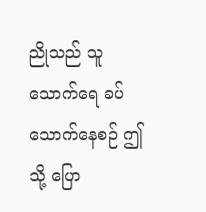ညိုသည် သူ သောက်ရေ ခပ်သောက်နေစဉ် ဤသို့ ပြော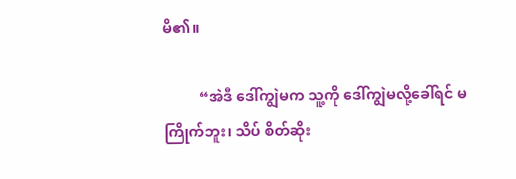မိ၏။

          “အဲဒီ ဒေါ်ကျွဲမက သူ့ကို ဒေါ်ကျွဲမလို့ခေါ်ရင် မကြိုက်ဘူး၊ သိပ် စိတ်ဆိုး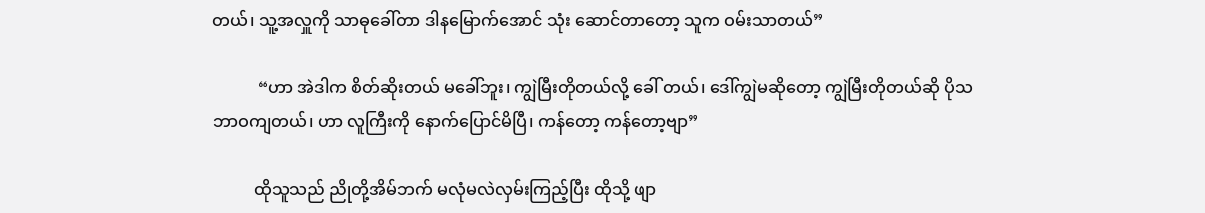တယ်၊ သူ့အလှူကို သာဓုခေါ်တာ ဒါနမြောက်အောင် သုံး ဆောင်တာတော့ သူက ဝမ်းသာတယ်”

           “ဟာ အဲဒါက စိတ်ဆိုးတယ် မခေါ်ဘူး၊ ကျွဲမြီးတိုတယ်လို့ ခေါ် တယ်၊ ဒေါ်ကျွဲမဆိုတော့ ကျွဲမြီးတိုတယ်ဆို ပိုသဘာဝကျတယ်၊ ဟာ လူကြီးကို နောက်ပြောင်မိပြီ၊ ကန်တော့ ကန်တော့ဗျာ”

          ထိုသူသည် ညိုတို့အိမ်ဘက် မလုံမလဲလှမ်းကြည့်ပြီး ထိုသို့ ဖျာ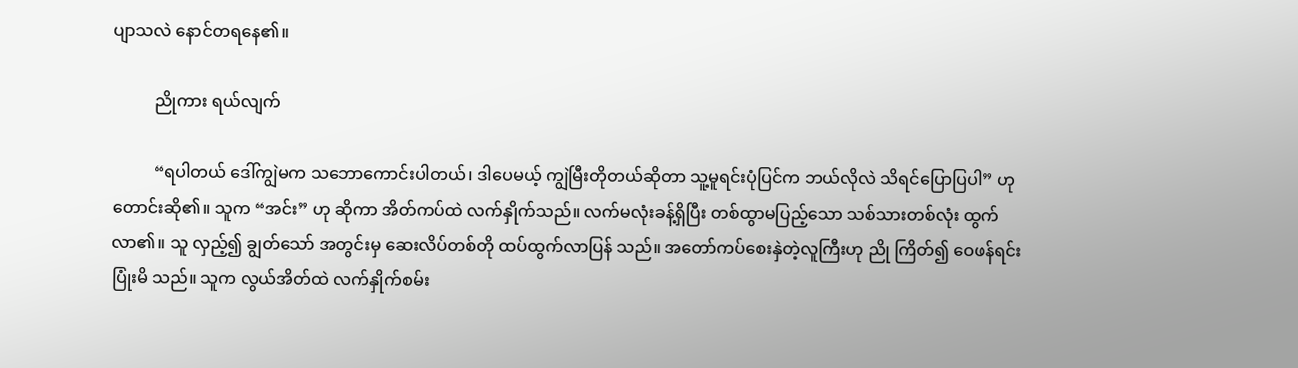ပျာသလဲ နောင်တရနေ၏။

          ညိုကား ရယ်လျက်

          “ရပါတယ် ဒေါ်ကျွဲမက သဘောကောင်းပါတယ်၊ ဒါပေမယ့် ကျွဲမြီးတိုတယ်ဆိုတာ သူ့မူရင်းပုံပြင်က ဘယ်လိုလဲ သိရင်ပြောပြပါ” ဟုတောင်းဆို၏။ သူက “အင်း” ဟု ဆိုကာ အိတ်ကပ်ထဲ လက်နှိုက်သည်။ လက်မလုံးခန့်ရှိပြီး တစ်ထွာမပြည့်သော သစ်သားတစ်လုံး ထွက်လာ၏။ သူ လှည့်၍ ချွတ်သော် အတွင်းမှ ဆေးလိပ်တစ်တို ထပ်ထွက်လာပြန် သည်။ အတော်ကပ်စေးနှဲတဲ့လူကြီးဟု ညို ကြိတ်၍ ဝေဖန်ရင်း ပြုံးမိ သည်။ သူက လွယ်အိတ်ထဲ လက်နှိုက်စမ်း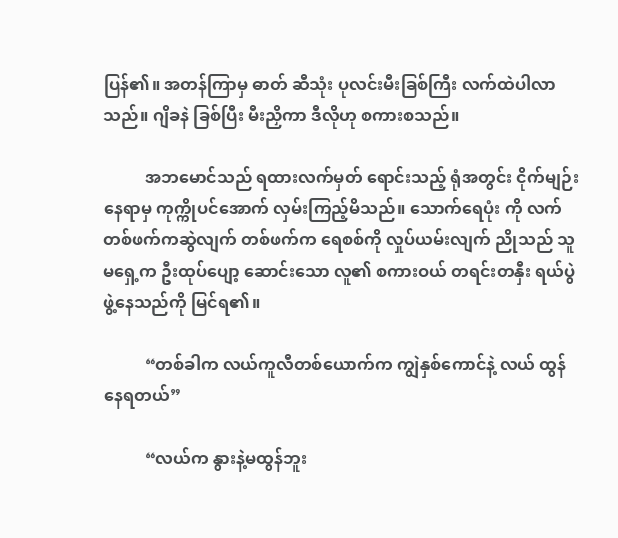ပြန်၏။ အတန်ကြာမှ ဓာတ် ဆီသုံး ပုလင်းမီးခြစ်ကြီး လက်ထဲပါလာသည်။ ဂျိခနဲ ခြစ်ပြီး မီးညှိကာ ဒီလိုဟု စကားစသည်။

          အဘမောင်သည် ရထားလက်မှတ် ရောင်းသည့် ရုံအတွင်း ငိုက်မျဉ်းနေရာမှ ကုက္ကိုပင်အောက် လှမ်းကြည့်မိသည်။ သောက်ရေပုံး ကို လက်တစ်ဖက်ကဆွဲလျက် တစ်ဖက်က ရေစစ်ကို လှုပ်ယမ်းလျက် ညိုသည် သူမရှေ့က ဦးထုပ်ပျော့ ဆောင်းသော လူ၏ စကားဝယ် တရင်းတနှီး ရယ်ပွဲဖွဲ့နေသည်ကို မြင်ရ၏။

          “တစ်ခါက လယ်ကူလီတစ်ယောက်က ကျွဲနှစ်ကောင်နဲ့ လယ် ထွန်နေရတယ်”

          “လယ်က နွားနဲ့မထွန်ဘူး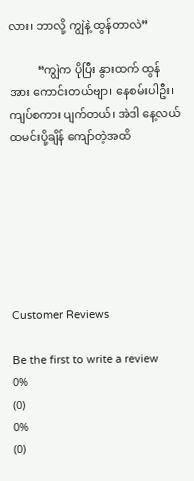လား၊ ဘာလို့ ကျွဲနဲ့ ထွန်တာလဲ”

          “ကျွဲက ပိုပြီး နွားထက် ထွန်အား ကောင်းတယ်ဗျာ၊ နေစမ်းပါဦး၊ ကျပ်စကား ပျက်တယ်၊ အဲဒါ နေ့လယ် ထမင်းပို့ချိန် ကျော်တဲ့အထိ







Customer Reviews

Be the first to write a review
0%
(0)
0%
(0)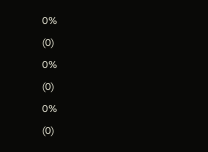0%
(0)
0%
(0)
0%
(0)